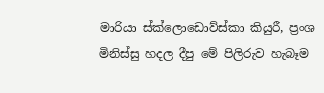මාරියා ස්ක්ලොඩොව්ස්කා කියුරී, ප්‍රංශ මිනිස්සු හදල දීපු මේ පිලිරුව හැබෑම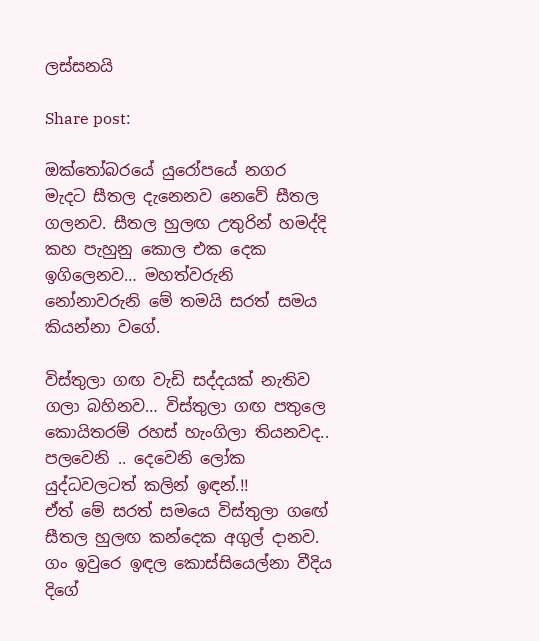ලස්සනයි

Share post:

ඔක්තෝබරයේ යුරෝපයේ නගර මැදට සීතල දැනෙනව නෙවේ සීතල ගලනව. සීතල හුලඟ උතුරින් හමද්දි කහ පැහුනු කොල එක දෙක ඉගිලෙනව… මහත්වරුනි නෝනාවරුනි මේ තමයි සරත් සමය කියන්නා වගේ.

විස්තුලා ගඟ වැඩි සද්දයක් නැතිව ගලා බහිනව… විස්තුලා ගඟ පතුලෙ කොයිතරම් රහස් හැංගිලා තියනවද.. පලවෙනි .. දෙවෙනි ලෝක යුද්ධවලටත් කලින් ඉඳන්.!!
ඒත් මේ සරත් සමයෙ විස්තුලා ගඟේ සීතල හුලඟ කන්දෙක අගුල් දානව. ගං ඉවුරෙ ඉඳල කොස්සියෙල්නා වීදිය දිගේ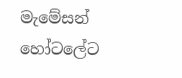මැමේසන් හෝටලේට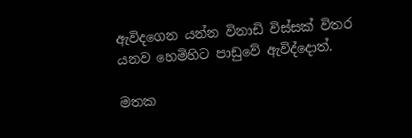ඇවිදගෙන යන්න විනාඩි විස්සක් විතර යනව හෙමිහිට පාඩුවේ ඇවිද්දොත්.

මතක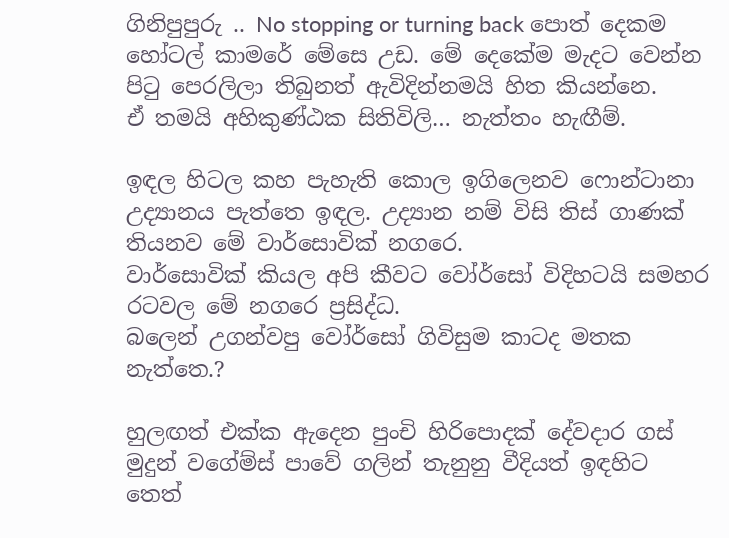ගිනිපුපුරු .. No stopping or turning back පොත් දෙකම හෝටල් කාමරේ මේසෙ උඩ. මේ දෙකේම මැදට වෙන්න පිටු පෙරලිලා තිබුනත් ඇවිදින්නමයි හිත කියන්නෙ.
ඒ තමයි අහිකුණ්ඨක සිතිවිලි… නැත්තං හැඟීම්.

ඉඳල හිටල කහ පැහැති කොල ඉගිලෙනව ෆොන්ටානා උද්‍යානය පැත්තෙ ඉඳල. උද්‍යාන නම් විසි තිස් ගාණක් තියනව මේ වාර්සොවික් නගරෙ.
වාර්සොවික් කියල අපි කීවට වෝර්සෝ විදිහටයි සමහර රටවල මේ නගරෙ ප්‍රසිද්ධ.
බලෙන් උගන්වපු වෝර්සෝ ගිවිසුම කාටද මතක නැත්තෙ.?

හුලඟත් එක්ක ඇදෙන පුංචි හිරිපොදක් දේවදාර ගස් මුදුන් වගේම්ස් පාවේ ගලින් තැනුනු වීදියත් ඉඳහිට තෙත්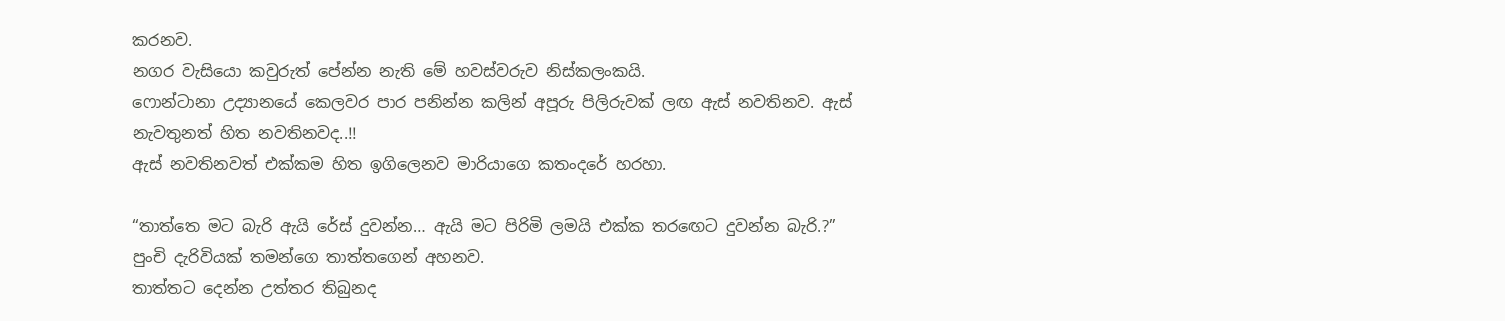කරනව.
නගර වැසියො කවුරුත් පේන්න නැති මේ හවස්වරුව නිස්කලංකයි.
ෆොන්ටානා උද්‍යානයේ කෙලවර පාර පනින්න කලින් අපූරු පිලිරුවක් ලඟ ඇස් නවතිනව. ඇස් නැවතුනත් හිත නවතිනවද..!!
ඇස් නවතිනවත් එක්කම හිත ඉගිලෙනව මාරියාගෙ කතංදරේ හරහා.

“තාත්තෙ මට බැරි ඇයි රේස් දුවන්න… ඇයි මට පිරිමි ලමයි එක්ක තරඟෙට දුවන්න බැරි.?”
පුංචි දැරිවියක් තමන්ගෙ තාත්තගෙන් අහනව.
තාත්තට දෙන්න උත්තර තිබුනද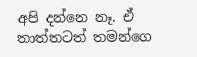අපි දන්නෙ නෑ. ඒ තාත්තටත් තමන්ගෙ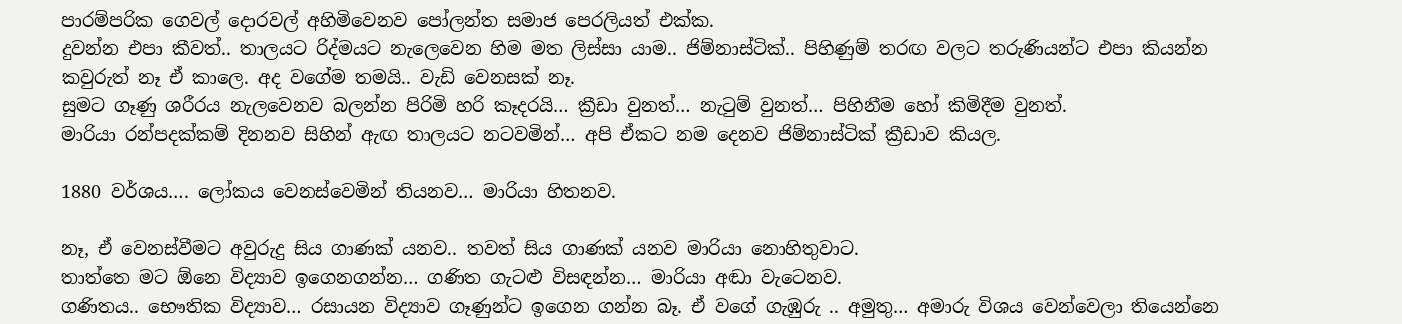පාරම්පරික ගෙවල් දොරවල් අහිමිවෙනව පෝලන්ත සමාජ පෙරලියත් එක්ක.
දුවන්න එපා කීවත්.. තාලයට රිද්මයට නැලෙවෙන හිම මත ලිස්සා යාම.. ජිම්නාස්ටික්.. පිහිණුම් තරඟ වලට තරුණියන්ට එපා කියන්න කවුරුත් නෑ ඒ කාලෙ. අද වගේම තමයි.. වැඩි වෙනසක් නෑ.
සුමට ගෑණු ශරීරය නැලවෙනව බලන්න පිරිමි හරි කෑදරයි… ක්‍රීඩා වුනත්… නැටුම් වුනත්… පිහිනීම හෝ කිමිදීම වුනත්.
මාරියා රන්පදක්කම් දිනනව සිහින් ඇඟ තාලයට නටවමින්… අපි ඒකට නම දෙනව ජිම්නාස්ටික් ක්‍රීඩාව කියල.

1880 වර්ශය…. ලෝකය වෙනස්වෙමින් තියනව… මාරියා හිතනව.

නෑ, ඒ වෙනස්වීමට අවුරුදු සිය ගාණක් යනව.. තවත් සිය ගාණක් යනව මාරියා නොහිතුවාට.
තාත්තෙ මට ඕනෙ විද්‍යාව ඉගෙනගන්න… ගණිත ගැටළු විසඳන්න… මාරියා අඬා වැටෙනව.
ගණිතය.. භෞතික විද්‍යාව… රසායන විද්‍යාව ගෑණුන්ට ඉගෙන ගන්න බෑ. ඒ වගේ ගැඹුරු .. අමුතු… අමාරු විශය වෙන්වෙලා තියෙන්නෙ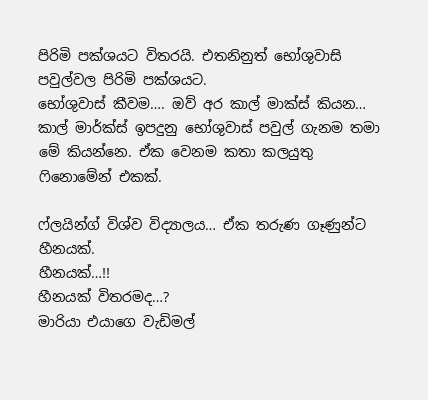පිරිමි පක්ශයට විතරයි. එතනිනුත් භෝශුවාසි පවුල්වල පිරිමි පක්ශයට.
භෝශුවාස් කීවම…. ඔව් අර කාල් මාක්ස් කියන… කාල් මාර්ක්ස් ඉපදුනු භෝශුවාස් පවුල් ගැනම තමා මේ කියන්නෙ. ඒක වෙනම කතා කලයුතු ෆිනොමේන් එකක්.

ෆ්ලයින්ග් විශ්ව විද්‍යාලය… ඒක තරුණ ගෑණුන්ට හීනයක්.
හීනයක්…!!
හීනයක් විතරමද…?
මාරියා එයාගෙ වැඩිමල්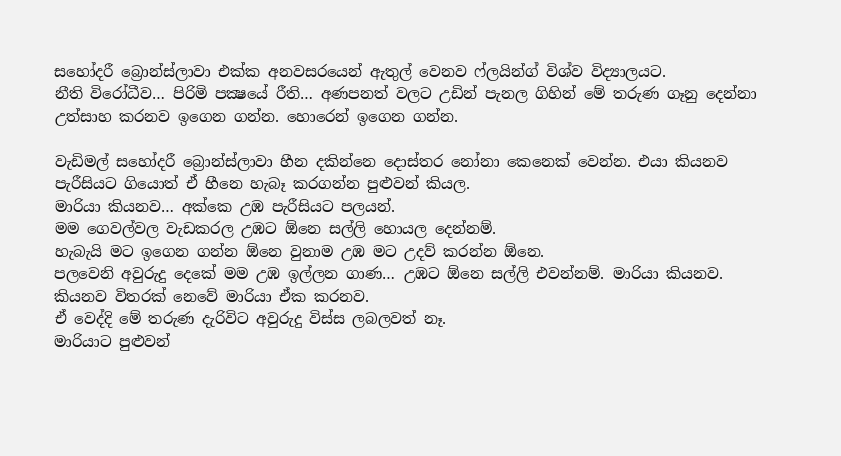සහෝදරී බ්‍රොන්ස්ලාවා එක්ක අනවසරයෙන් ඇතුල් වෙනව ෆ්ලයින්ග් විශ්ව විද්‍යාලයට.
නීති විරෝධීව… පිරිමි පක්‍ෂයේ රීති… අණපනත් වලට උඩින් පැනල ගිහින් මේ තරුණ ගෑනු දෙන්නා උත්සාහ කරනව ඉගෙන ගන්න. හොරෙන් ඉගෙන ගන්න.

වැඩිමල් සහෝදරී බ්‍රොන්ස්ලාවා හීන දකින්නෙ දොස්තර නෝනා කෙනෙක් වෙන්න. එයා කියනව පැරීසියට ගියොත් ඒ හීනෙ හැබෑ කරගන්න පුළුවන් කියල.
මාරියා කියනව… අක්කෙ උඹ පැරීසියට පලයන්.
මම ගෙවල්වල වැඩකරල උඹට ඕනෙ සල්ලි හොයල දෙන්නම්.
හැබැයි මට ඉගෙන ගන්න ඕනෙ වුනාම උඹ මට උදව් කරන්න ඕනෙ.
පලවෙනි අවුරුදු දෙකේ මම උඹ ඉල්ලන ගාණ… උඹට ඕනෙ සල්ලි එවන්නම්. මාරියා කියනව.
කියනව විතරක් නෙවේ මාරියා ඒක කරනව.
ඒ වෙද්දි මේ තරුණ දැරිවිට අවුරුදු විස්ස ලබලවත් නෑ.
මාරියාට පුළුවන්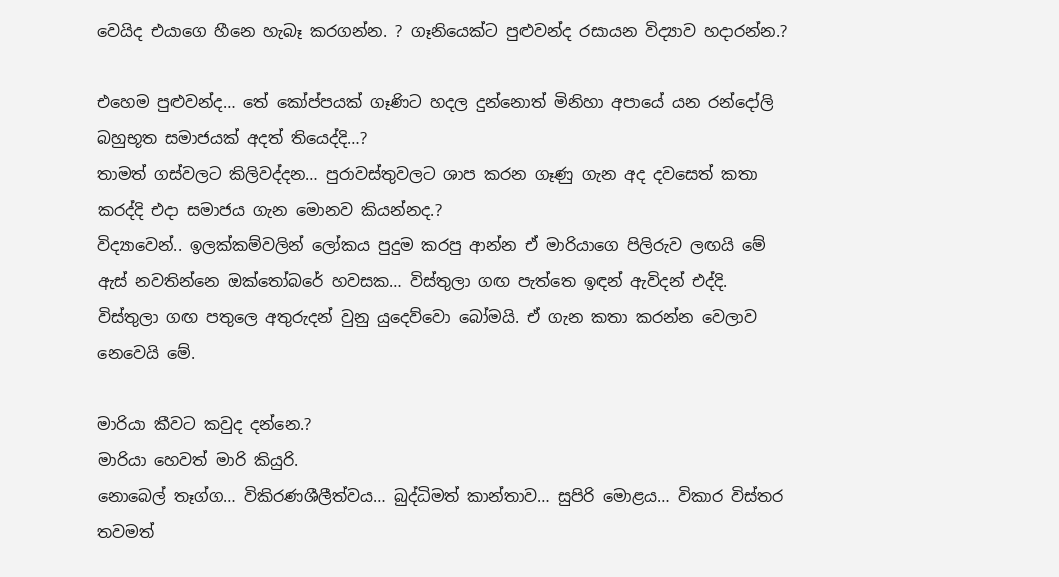වෙයිද එයාගෙ හීනෙ හැබෑ කරගන්න. ? ගෑනියෙක්ට පුළුවන්ද රසායන විද්‍යාව හදාරන්න.?

එහෙම පුළුවන්ද… තේ කෝප්පයක් ගෑණිට හදල දුන්නොත් මිනිහා අපායේ යන රන්දෝලි බහුභූත සමාජයක් අදත් තියෙද්දි…?
තාමත් ගස්වලට කිලිවද්දන… පුරාවස්තුවලට ශාප කරන ගෑණු ගැන අද දවසෙත් කතා කරද්දි එදා සමාජය ගැන මොනව කියන්නද.?
විද්‍යාවෙන්.. ඉලක්කම්වලින් ලෝකය පුදුම කරපු ආන්න ඒ මාරියාගෙ පිලිරුව ලඟයි මේ ඇස් නවතින්නෙ ඔක්තෝබරේ හවසක… විස්තුලා ගඟ පැත්තෙ ඉඳන් ඇවිදන් එද්දි.
විස්තුලා ගඟ පතුලෙ අතුරුදන් වුනු යුදෙව්වො බෝමයි. ඒ ගැන කතා කරන්න වෙලාව නෙවෙයි මේ.

මාරියා කීවට කවුද දන්නෙ.?
මාරියා හෙවත් මාරි කියුරි.
නොබෙල් තෑග්ග… විකිරණශීලීත්වය… බුද්ධිමත් කාන්තාව… සුපිරි මොළය… විකාර විස්තර තවමත්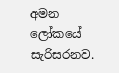අමන ලෝකයේ සැරිසරනව.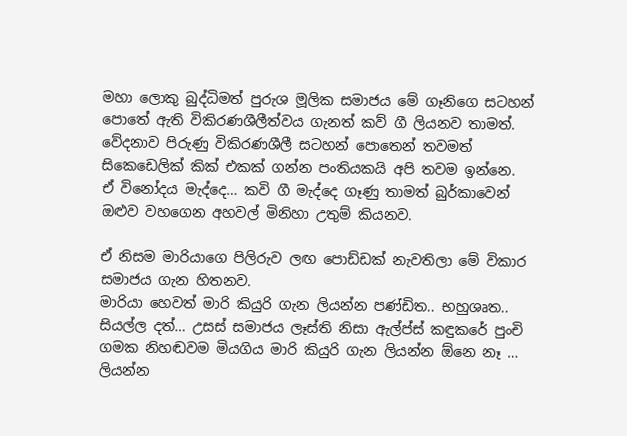මහා ලොකු බුද්ධිමත් පුරුශ මූලික සමාජය මේ ගෑනිගෙ සටහන් පොතේ ඇති විකිරණශීලීත්වය ගැනත් කව් ගී ලියනව තාමත්.
වේදනාව පිරුණු විකිරණශීලී සටහන් පොතෙන් තවමත් සිකෙඩෙලික් කික් එකක් ගන්න පංතියකයි අපි තවම ඉන්නෙ.
ඒ විනෝදය මැද්දෙ… කවි ගී මැද්දෙ ගෑණු තාමත් බුර්කාවෙන් ඔළුව වහගෙන අහවල් මිනිහා උතුම් කියනව.

ඒ නිසම මාරියාගෙ පිලිරුව ලඟ පොඩ්ඩක් නැවතිලා මේ විකාර සමාජය ගැන හිතනව.
මාරියා හෙවත් මාරි කියුරි ගැන ලියන්න පණ්ඩිත.. භහුශෘත.. සියල්ල දත්… උසස් සමාජය ලෑස්ති නිසා ඇල්ප්ස් කඳුකරේ පුංචි ගමක නිහඬවම මියගිය මාරි කියුරි ගැන ලියන්න ඕනෙ නෑ … ලියන්න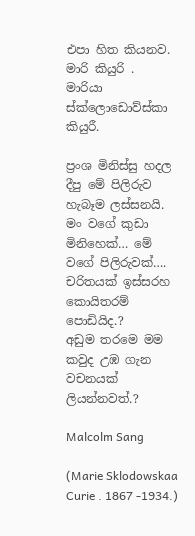එපා හිත කියනව.
මාරි කියුරි .
මාරියා ස්ක්ලොඩොව්ස්කා කියුරී.

ප්‍රංශ මිනිස්සු හදල දීපු මේ පිලිරුව හැබෑම ලස්සනයි.
මං වගේ කුඩා මිනිහෙක්… මේ වගේ පිලිරුවක්…. චරිතයක් ඉස්සරහ කොයිතරම් පොඩියිද.?
අඩුම තරමෙ මම කවුද උඹ ගැන වචනයක් ලියන්නවත්.?

Malcolm Sang

(Marie Sklodowskaa Curie . 1867 -1934.)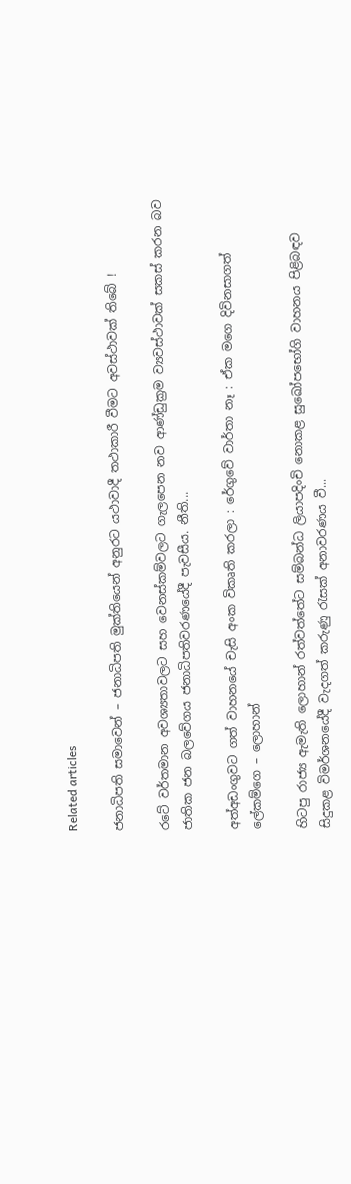Related articles

ජනාධිපති සමාවෙන් – ජනාධිපති මුක්තියෙන් අනුරට යථාවාදී තථාකාරී වීමට අවස්ථාවක් තිබේ !

රටේ වර්තමාන අවශ්‍යතාවලට සහ වෙනස්කම්වලට ගැලපෙන නව ආණ්ඩුක්‍රම ව්‍යවස්ථාවක් සකස් කරන බව ජාතික ජන බලවේගය ජනාධිපතිවරණයේදී පැවසීය. නීති...

අත්අඩංගුවට ගත් වාහනයේ චැසි අංක විකෘති කරලා : රේගුවේ වාර්තා නෑ : ඒක මගෙ දිවිනසාගත් ලේකම්ගෙ – ලොහාන්

හිටපු රාජ්‍ය ඇමැති ලොහාන් රත්වත්තේට සම්බන්ධ ලියාපදිංචි නොකළ සුඛෝපභෝගි වාහනය පිළිබඳව සිදුකළ විමර්ශනයේදී වැදගත් කරුණු රැසක් අනාවරණය වී...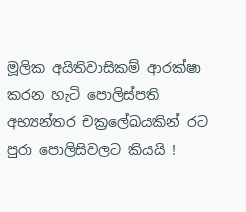මූලික අයිතිවාසිකම් ආරක්ෂා කරන හැටි පොලිස්පති අභ්‍යන්තර චක්‍රලේඛයකින් රට පුරා පොලිසිවලට කියයි !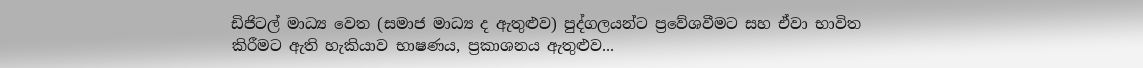ඩිජිටල් මාධ්‍ය වෙත (සමාජ මාධ්‍ය ද ඇතුළුව) පුද්ගලයන්ට ප්‍රවේශවීමට සහ ඒවා භාවිත කිරීමට ඇති හැකියාව භාෂණය, ප්‍රකාශනය ඇතුළුව...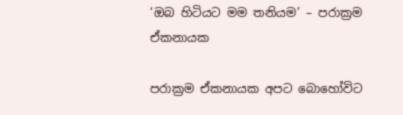‘ඔබ හිටියට මම තනියම’ – පරාක්‍රම ඒකනායක

පරාක්‍රම ඒකනායක අපට බොහෝවිට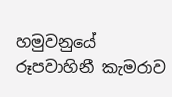හමුවනුයේ රූපවාහිනී කැමරාව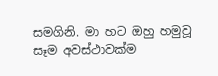සමගිනි. මා හට ඔහු හමුවූ සෑම අවස්ථාවක්ම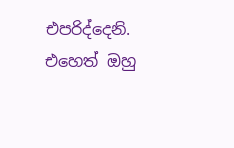එපරිද්දෙනි. එහෙත් ඔහු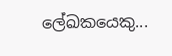ලේඛකයෙකු...